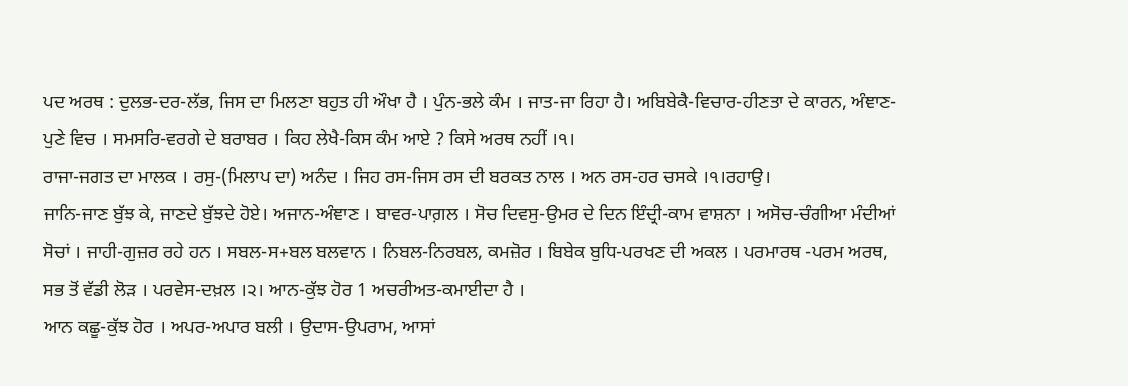ਪਦ ਅਰਥ : ਦੁਲਭ-ਦਰ-ਲੱਭ, ਜਿਸ ਦਾ ਮਿਲਣਾ ਬਹੁਤ ਹੀ ਔਖਾ ਹੈ । ਪੁੰਨ-ਭਲੇ ਕੰਮ । ਜਾਤ-ਜਾ ਰਿਹਾ ਹੈ। ਅਬਿਬੇਕੈ-ਵਿਚਾਰ-ਹੀਣਤਾ ਦੇ ਕਾਰਨ, ਅੰਞਾਣ-ਪੁਣੇ ਵਿਚ । ਸਮਸਰਿ-ਵਰਗੇ ਦੇ ਬਰਾਬਰ । ਕਿਹ ਲੇਖੈ-ਕਿਸ ਕੰਮ ਆਏ ? ਕਿਸੇ ਅਰਥ ਨਹੀਂ ।੧।
ਰਾਜਾ-ਜਗਤ ਦਾ ਮਾਲਕ । ਰਸੁ-(ਮਿਲਾਪ ਦਾ) ਅਨੰਦ । ਜਿਹ ਰਸ-ਜਿਸ ਰਸ ਦੀ ਬਰਕਤ ਨਾਲ । ਅਨ ਰਸ-ਹਰ ਚਸਕੇ ।੧।ਰਹਾਉ।
ਜਾਨਿ-ਜਾਣ ਬੁੱਝ ਕੇ, ਜਾਣਦੇ ਬੁੱਝਦੇ ਹੋਏ। ਅਜਾਨ-ਅੰਞਾਣ । ਬਾਵਰ-ਪਾਗ਼ਲ । ਸੋਚ ਦਿਵਸੁ-ਉਮਰ ਦੇ ਦਿਨ ਇੰਦ੍ਰੀ-ਕਾਮ ਵਾਸ਼ਨਾ । ਅਸੋਚ-ਚੰਗੀਆ ਮੰਦੀਆਂ ਸੋਚਾਂ । ਜਾਹੀ-ਗੁਜ਼ਰ ਰਹੇ ਹਨ । ਸਬਲ-ਸ+ਬਲ ਬਲਵਾਨ । ਨਿਬਲ-ਨਿਰਬਲ, ਕਮਜ਼ੋਰ । ਬਿਬੇਕ ਬੁਧਿ-ਪਰਖਣ ਦੀ ਅਕਲ । ਪਰਮਾਰਥ -ਪਰਮ ਅਰਥ, ਸਭ ਤੋਂ ਵੱਡੀ ਲੋੜ । ਪਰਵੇਸ-ਦਖ਼ਲ ।੨। ਆਨ-ਕੁੱਝ ਹੋਰ 1 ਅਚਰੀਅਤ-ਕਮਾਈਦਾ ਹੈ ।
ਆਨ ਕਛੂ-ਕੁੱਝ ਹੋਰ । ਅਪਰ-ਅਪਾਰ ਬਲੀ । ਉਦਾਸ-ਉਪਰਾਮ, ਆਸਾਂ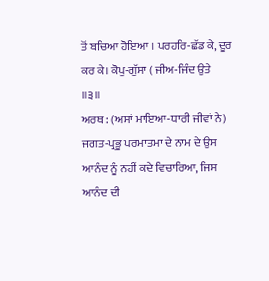ਤੋਂ ਬਚਿਆ ਹੋਇਆ । ਪਰਹਰਿ-ਛੱਡ ਕੇ, ਦੂਰ ਕਰ ਕੇ। ਕੋਪੁ-ਗੁੱਸਾ ( ਜੀਅ-ਜਿੰਦ ਉਤੇ ॥੩॥
ਅਰਥ : (ਅਸਾਂ ਮਾਇਆ-ਧਾਰੀ ਜੀਵਾਂ ਨੇ) ਜਗਤ-ਪ੍ਰਭੂ ਪਰਮਾਤਮਾ ਦੇ ਨਾਮ ਦੇ ਉਸ ਆਨੰਦ ਨੂੰ ਨਹੀਂ ਕਦੇ ਵਿਚਾਰਿਆ, ਜਿਸ ਆਨੰਦ ਦੀ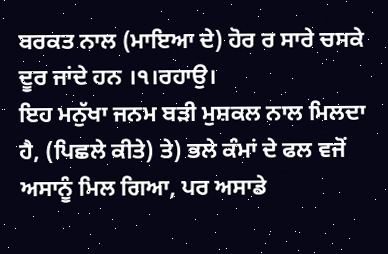ਬਰਕਤ ਨਾਲ (ਮਾਇਆ ਦੇ) ਹੋਰ ਰ ਸਾਰੇ ਚਸਕੇ ਦੂਰ ਜਾਂਦੇ ਹਨ ।੧।ਰਹਾਉ।
ਇਹ ਮਨੁੱਖਾ ਜਨਮ ਬੜੀ ਮੁਸ਼ਕਲ ਨਾਲ ਮਿਲਦਾ ਹੈ, (ਪਿਛਲੇ ਕੀਤੇ) ਤੇ) ਭਲੇ ਕੰਮਾਂ ਦੇ ਫਲ ਵਜੋਂ ਅਸਾਨੂੰ ਮਿਲ ਗਿਆ, ਪਰ ਅਸਾਡੇ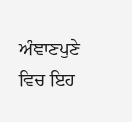ਅੰਞਾਣਪੁਣੇ ਵਿਚ ਇਹ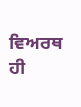ਵਿਅਰਥ ਹੀ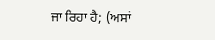ਜਾ ਰਿਹਾ ਹੈ; (ਅਸਾਂ